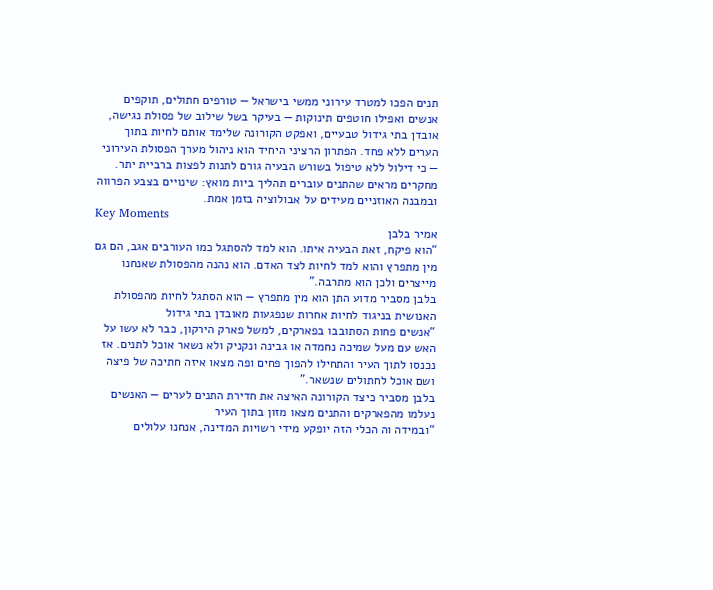תנים הפכו למטרד עירוני ממשי בישראל — טורפים חתולים, תוקפים אנשים ואפילו חוטפים תינוקות — בעיקר בשל שילוב של פסולת נגישה, אובדן בתי גידול טבעיים, ואפקט הקורונה שלימד אותם לחיות בתוך הערים ללא פחד. הפתרון הרציני היחיד הוא ניהול מערך הפסולת העירוני — כי דילול ללא טיפול בשורש הבעיה גורם לתנות לפצות ברביית יתר. מחקרים מראים שהתנים עוברים תהליך ביות מואץ: שינויים בצבע הפרווה ובמבנה האוזניים מעידים על אבולוציה בזמן אמת.
Key Moments
אמיר בלבן
“הוא פיקח, זאת הבעיה איתו. הוא למד להסתגל כמו העורבים אגב, הם גם מין מתפרץ והוא למד לחיות לצד האדם. הוא נהנה מהפסולת שאנחנו מייצרים ולכן הוא מתרבה.”
בלבן מסביר מדוע התן הוא מין מתפרץ — הוא הסתגל לחיות מהפסולת האנושית בניגוד לחיות אחרות שנפגעות מאובדן בתי גידול
“אנשים פחות הסתובבו בפארקים, למשל פארק הירקון, כבר לא עשו על האש עם מעל שמיכה נחמדה או גבינה ונקניק ולא נשאר אוכל לתנים. אז נכנסו לתוך העיר והתחילו להפוך פחים ופה מצאו איזה חתיכה של פיצה ושם אוכל לחתולים שנשאר.”
בלבן מסביר כיצד הקורונה האיצה את חדירת התנים לערים — האנשים נעלמו מהפארקים והתנים מצאו מזון בתוך העיר
“ובמידה וה הכלי הזה יופקע מידי רשויות המדינה, אנחנו עלולים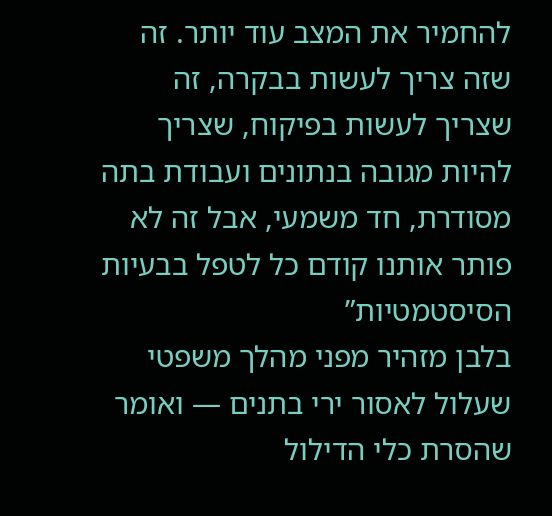להחמיר את המצב עוד יותר. זה שזה צריך לעשות בבקרה, זה שצריך לעשות בפיקוח, שצריך להיות מגובה בנתונים ועבודת בתה מסודרת, חד משמעי, אבל זה לא פותר אותנו קודם כל לטפל בבעיות הסיסטמטיות”
בלבן מזהיר מפני מהלך משפטי שעלול לאסור ירי בתנים — ואומר שהסרת כלי הדילול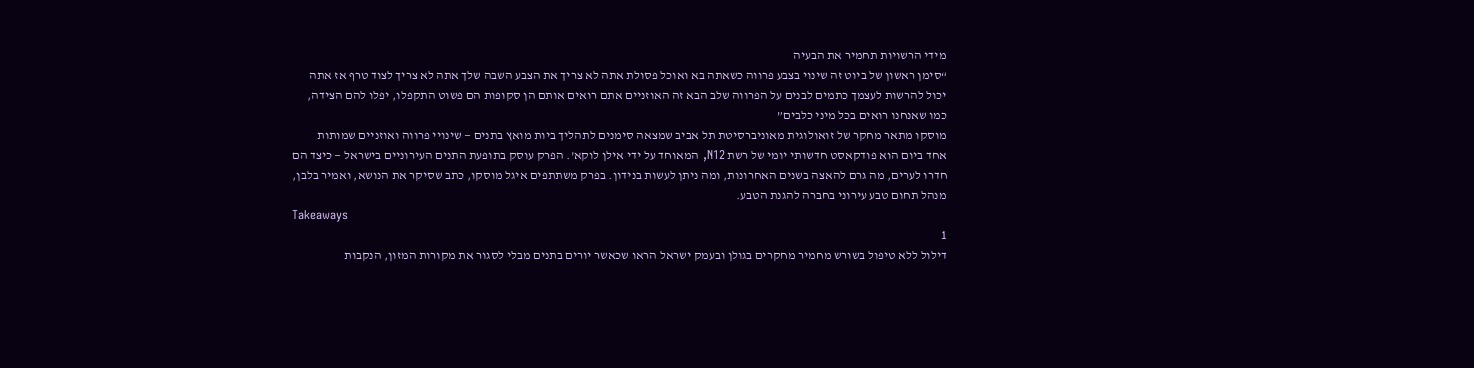מידי הרשויות תחמיר את הבעיה
“סימן ראשון של ביוט זה שינוי בצבע פרווה כשאתה בא ואוכל פסולת אתה לא צריך את הצבע השבה שלך אתה לא צריך לצוד טרף אז אתה יכול להרשות לעצמך כתמים לבנים על הפרווה שלב הבא זה האוזניים אתם רואים אותם הן סקופות הם פשוט התקפלו, יפלו להם הצידה, כמו שאנחנו רואים בכל מיני כלבים”
מוסקו מתאר מחקר של זואולוגית מאוניברסיטת תל אביב שמצאה סימנים לתהליך ביות מואץ בתנים — שינויי פרווה ואוזניים שמותות
אחד ביום הוא פודקאסט חדשותי יומי של רשת N12, המאוחד על ידי אילן לוקא'. הפרק עוסק בתופעת התנים העירוניים בישראל — כיצד הם חדרו לערים, מה גרם להאצה בשנים האחרונות, ומה ניתן לעשות בנידון. בפרק משתתפים איגל מוסקו, כתב שסיקר את הנושא, ואמיר בלבן, מנהל תחום טבע עירוני בחברה להגנת הטבע.
Takeaways
1
דילול ללא טיפול בשורש מחמיר מחקרים בגולן ובעמק ישראל הראו שכאשר יורים בתנים מבלי לסגור את מקורות המזון, הנקבות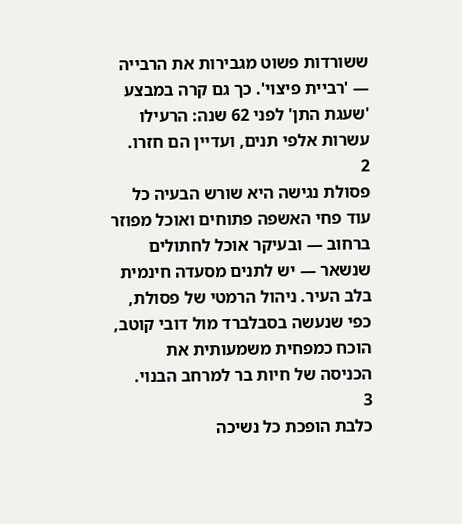ששורדות פשוט מגבירות את הרבייה — 'רביית פיצוי'. כך גם קרה במבצע 'שעגת התן' לפני 62 שנה: הרעילו עשרות אלפי תנים, ועדיין הם חזרו.
2
פסולת נגישה היא שורש הבעיה כל עוד פחי האשפה פתוחים ואוכל מפוזר ברחוב — ובעיקר אוכל לחתולים שנשאר — יש לתנים מסעדה חינמית בלב העיר. ניהול הרמטי של פסולת, כפי שנעשה בסבלברד מול דובי קוטב, הוכח כמפחית משמעותית את הכניסה של חיות בר למרחב הבנוי.
3
כלבת הופכת כל נשיכה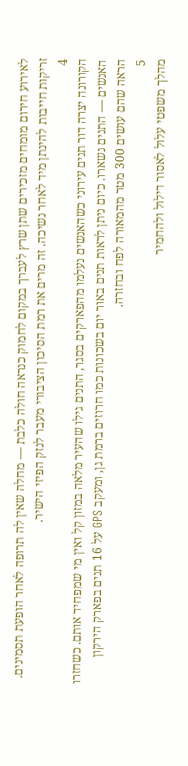לאירוע חירום מומחים מזכירים שתן שרץ לעברך במקום לחמוק כנראה חולה כלבת — מחלה שאין לה תרופה לאחר הופעת תסמינים. זריקות חייבות להינתן מיד לאחר נשיכה. זה מרים את רמת הסיכון הציבורי מעבר לנזק הפיזי הישיר.
4
הקורונה יצרה דור תנים עירוני כשהאנשים נעלמו מהפארקים בסגר, התנים גילו שהעיר מלאה במזון קל ואין מי שמפחיד אותם. כשחזרו האנשים — התנים נשארו. כיום ניתן לראות תנים באור יום בשכונות כמו חרוזים ברמת גן, ומעקב GPS על 16 תנים בפארק הירקון הראה שהם עושים 300 מטר מהמאורה לפח ובחזרה.
5
מהלך משפטי עלול לאסור דילול ולהחמיר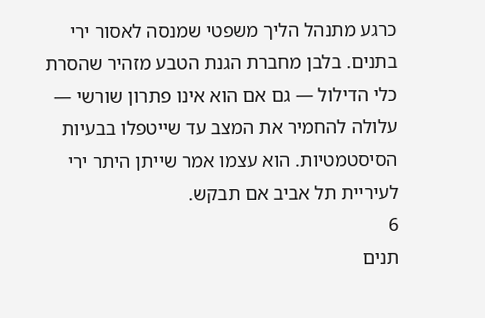כרגע מתנהל הליך משפטי שמנסה לאסור ירי בתנים. בלבן מחברת הגנת הטבע מזהיר שהסרת כלי הדילול — גם אם הוא אינו פתרון שורשי — עלולה להחמיר את המצב עד שייטפלו בבעיות הסיסטמטיות. הוא עצמו אמר שייתן היתר ירי לעיריית תל אביב אם תבקש.
6
תנים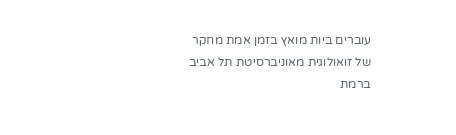עוברים ביות מואץ בזמן אמת מחקר של זואולוגית מאוניברסיטת תל אביב ברמת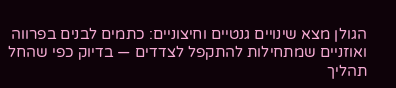הגולן מצא שינויים גנטיים וחיצוניים: כתמים לבנים בפרווה ואוזניים שמתחילות להתקפל לצדדים — בדיוק כפי שהחל תהליך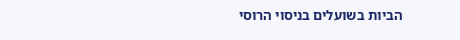הביות בשועלים בניסוי הרוסי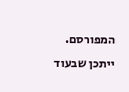המפורסם. ייתכן שבעוד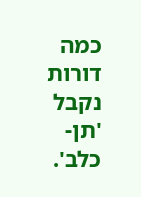כמה דורות נקבל 'תן-כלב'.